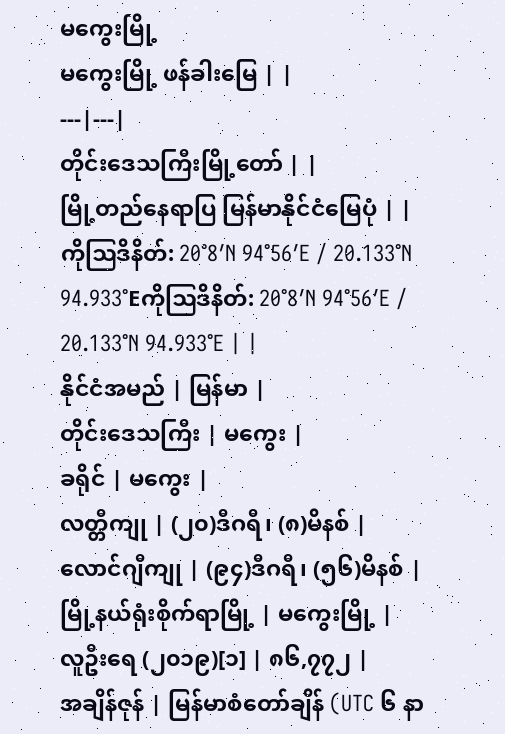မကွေးမြို့
မကွေးမြို့ ဖန်ခါးမြေ | |
---|---|
တိုင်းဒေသကြီးမြို့တော် | |
မြို့တည်နေရာပြ မြန်မာနိုင်ငံမြေပုံ | |
ကိုဩဒိနိတ်: 20°8′N 94°56′E / 20.133°N 94.933°Eကိုဩဒိနိတ်: 20°8′N 94°56′E / 20.133°N 94.933°E | |
နိုင်ငံအမည် | မြန်မာ |
တိုင်းဒေသကြီး | မကွေး |
ခရိုင် | မကွေး |
လတ္တီကျု | (၂၀)ဒီဂရီ၊ (၈)မိနစ် |
လောင်ဂျီကျု | (၉၄)ဒီဂရီ၊ (၅၆)မိနစ် |
မြို့နယ်ရုံးစိုက်ရာမြို့ | မကွေးမြို့ |
လူဦးရေ (၂၀၁၉)[၁] | ၈၆,၇၇၂ |
အချိန်ဇုန် | မြန်မာစံတော်ချိန် (UTC ၆ နာ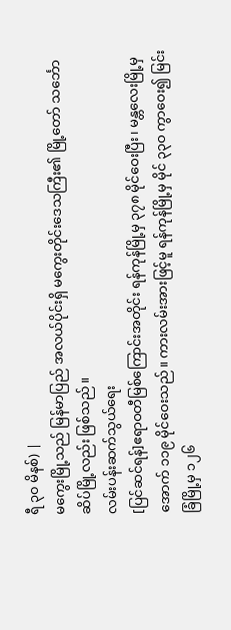ရီ ၃၀ မိနစ်) |
မကွေးမြို့သည် မြန်မာပြည် အလယ်ပိုင်းရှိ မကွေးတိုင်းဒေသကြီး၏ မြို့တော် သင်္ဘောဆိပ်မြို့လည်း ဖြစ်သည်။
လမ်းပန်းဆက်သွယ်ရေး
[ပြင်ဆင်ရန်]ဧရာဝတီမြစ်ကြောင်းအတိုင်း ရန်ကုန်မြို့မှ ၃၇၈ မိုင်ဝေးပြီး၊ မန္တလေးမြို့မှ အောက် ၁၁၉ မိုင်ဝေးသည်။ ကားလမ်းအားဖြင့်မူ ရန်ကုန်မြို့မှ မိုင် ၃၃ဝ ကွာဝေး၍ မြင်းခြံမြို့မှ ၁၂၆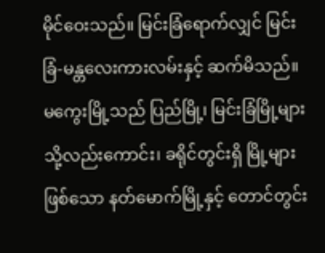မိုင်ဝေးသည်။ မြင်းခြံရောက်လျှင် မြင်းခြံ-မန္တလေးကားလမ်းနှင့် ဆက်မိသည်။ မကွေးမြို့သည် ပြည်မြို့၊ မြင်းခြံမြို့များသို့လည်းကောင်း၊ ခရိုင်တွင်းရှိ မြို့များဖြစ်သော နတ်မောက်မြို့နှင့် တောင်တွင်း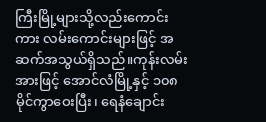ကြီးမြို့များသို့လည်းကောင်း ကား လမ်းကောင်းများဖြင့် အဆက်အသွယ်ရှိသည်။ကုန်းလမ်းအားဖြင့် အောင်လံမြို့နှင့် ၁၀၈ မိုင်ကွာဝေးပြီး၊ ရေနံချောင်း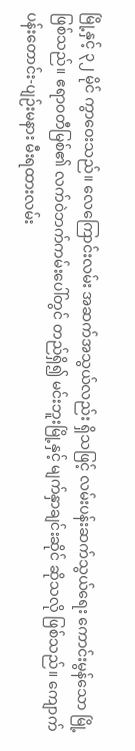မြို့နှင့် ၃၂ မိုင် ကွာဝေးသည်။ လေကြောင်းလမ်း အဆက်အသွယ်လည်း ရှိသဖြင့် လမ်းပန်းဆက်သွယ်ရေး ကောင်းမွန်သော မြို့ဖြစ်သည်။ ဧရာဝတီမြစ်၏ လက်ဝဲဘက်ကမ်းပေါ်တွင် တည်ရှိ၍ မင်းဘူးမြို့နှင့် မျက်နှာချင်းဆိုင် ဆိုသလို ဖြစ်သည်။ ကျောက်ပန်းတောင်း-ပျဉ်းမနား မီးရထားလမ်း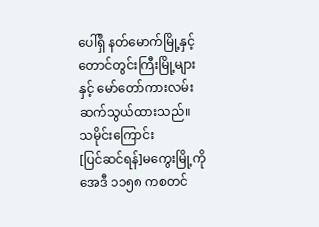ပေါ်ရှိ နတ်မောက်မြို့နှင့် တောင်တွင်းကြီးမြို့များနှင့် မော်တော်ကားလမ်း ဆက်သွယ်ထားသည်။
သမိုင်းကြောင်း
[ပြင်ဆင်ရန်]မကွေးမြို့ကို အေဒီ ၁၁၅၈ ကစတင်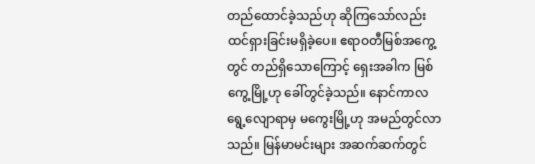တည်ထောင်ခဲ့သည်ဟု ဆိုကြသော်လည်း ထင်ရှားခြင်းမရှိခဲ့ပေ။ ဧရာဝတီမြစ်အကွေ့တွင် တည်ရှိသောကြောင့် ရှေးအခါက မြစ်ကွေ့မြို့ဟု ခေါ်တွင်ခဲ့သည်။ နောင်ကာလရွေ့လျောရာမှ မကွေးမြို့ဟု အမည်တွင်လာသည်။ မြန်မာမင်းများ အဆက်ဆက်တွင်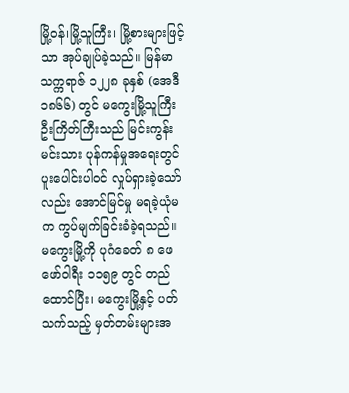မြို့ဝန်၊မြို့သူကြီး၊ မြို့စားများဖြင့်သာ အုပ်ချုပ်ခဲ့သည်။ မြန်မာသက္ကရာဇ် ၁၂၂၈ ခုနှစ် (အေဒီ ၁၈၆၆) တွင် မကွေးမြို့သူကြီး ဦးကြိတ်ကြီးသည် မြင်းကွန်းမင်းသား ပုန်ကန်မှုအရေးတွင် ပူးပေါင်းပါဝင် လှုပ်ရှားခဲ့သော်လည်း အောင်မြင်မှု မရခဲ့ယုံမက ကွပ်မျက်ခြင်းခံခဲ့ရသည်။
မကွေးမြို့ကို ပုဂံခေတ် ၈ ဖေဖော်ဝါရီး ၁၁၅၉ တွင် တည်ထောင်ပြီး၊ မကွေးမြို့နှင့် ပတ်သက်သည့် မှတ်တမ်းများအ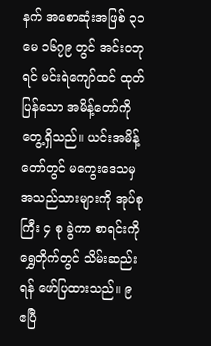နက် အစောဆုံးအဖြစ် ၃၁ မေ ၁၆၇၉ တွင် အင်းဝဘုရင် မင်းရဲကျော်ထင် ထုတ်ပြန်သော အမိန့်တော်ကို တွေ့ရှိသည်။ ယင်းအမိန့်တော်တွင် မကွေးဒေသမှ အသည်သားများကို အုပ်စုကြီး ၄ စု ခွဲကာ စာရင်းကို ရွှေတိုက်တွင် သိမ်းဆည်းရန် ဖော်ပြထားသည်။ ၉ ဧပြီ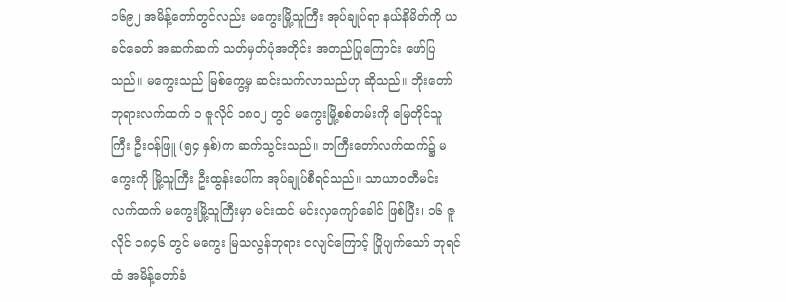၁၆၉၂ အမိန့်တော်တွင်လည်း မကွေးမြို့သူကြီး အုပ်ချုပ်ရာ နယ်နိမိတ်ကို ယခင်ခေတ် အဆက်ဆက် သတ်မှတ်ပုံအတိုင်း အတည်ပြုကြောင်း ဖော်ပြသည်။ မကွေးသည် မြစ်ကွေ့မှ ဆင်းသက်လာသည်ဟု ဆိုသည်။ ဘိုးတော်ဘုရားလက်ထက် ၁ ဇူလိုင် ၁၈၀၂ တွင် မကွေးမြို့စစ်တမ်းကို မြေတိုင်သူကြီး ဦးဝန်ဖြူ (၅၄ နှစ်)က ဆက်သွင်းသည်။ ဘကြီးတော်လက်ထက်၌ မကွေးကို မြို့သူကြီး ဦးထွန်းပေါ်က အုပ်ချုပ်စီရင်သည်။ သာယာဝတီမင်းလက်ထက် မကွေးမြို့သူကြီးမှာ မင်းထင် မင်းလှကျော်ခေါင် ဖြစ်ပြီး၊ ၁၆ ဇူလိုင် ၁၈၄၆ တွင် မကွေး မြသလွန်ဘုရား ငလျင်ကြောင့် ပြိုပျက်သော် ဘုရင်ထံ အမိန့်တော်ခံ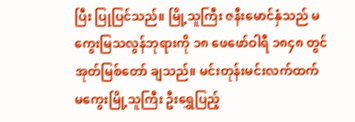ပြီး ပြုပြင်သည်။ မြို့သူကြီး ဇနီးမောင်နှံသည် မကွေးမြသလွန်ဘုရားကို ၁၈ ဖေဖော်ဝါရီ ၁၈၄၈ တွင် အုတ်မြစ်တော် ချသည်။ မင်းတုန်းမင်းလက်ထက် မကွေးမြို့သူကြီး ဦးရွှေပြည့်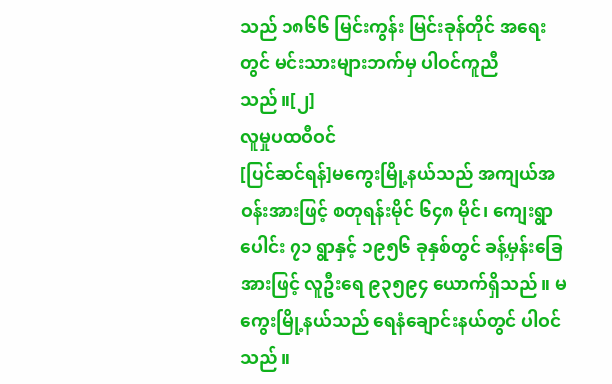သည် ၁၈၆၆ မြင်းကွန်း မြင်းခုန်တိုင် အရေးတွင် မင်းသားများဘက်မှ ပါဝင်ကူညီသည်။[၂]
လူမှုပထဝီဝင်
[ပြင်ဆင်ရန်]မကွေးမြို့နယ်သည် အကျယ်အဝန်းအားဖြင့် စတုရန်းမိုင် ၆၄၈ မိုင်၊ ကျေးရွာပေါင်း ၇၁ ရွာနှင့် ၁၉၅၆ ခုနှစ်တွင် ခန့်မှန်းခြေအားဖြင့် လူဦးရေ ၉၃၅၉၄ ယောက်ရှိသည်။ မကွေးမြို့နယ်သည် ရေနံချောင်းနယ်တွင် ပါဝင်သည်။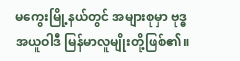မကွေးမြို့နယ်တွင် အများစုမှာ ဗုဒ္ဓအယူဝါဒီ မြန်မာလူမျိုးတို့ဖြစ်၏။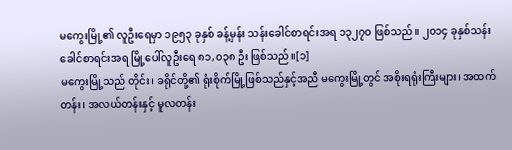မကွေးမြို့၏ လူဦးရေမှာ ၁၉၅၃ ခုနှစ် ခန့်မှန်း သန်းခေါင်စာရင်းအရ ၁၃၂၇ဝ ဖြစ်သည်။ ၂၀၁၄ ခုနှစ်သန်းခေါင်စာရင်းအရ မြို့ပေါ်လူဦးရေ ၈၁,၀၃၈ ဦး ဖြစ်သည်။[၁]
မကွေးမြို့သည် တိုင်း၊ ခရိုင်တို့၏ ရုံးစိုက်မြို့ဖြစ်သည်နှင့်အညီ မကွေးမြို့တွင် အစိုးရရုံးကြီးများ၊ အထက်တန်း၊ အလယ်တန်းနှင့် မူလတန်း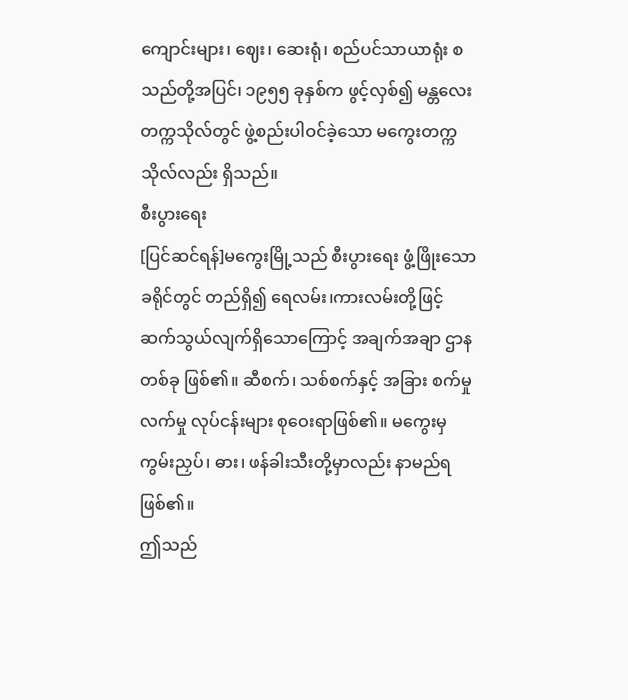ကျောင်းများ၊ ဈေး၊ ဆေးရုံ၊ စည်ပင်သာယာရုံး စသည်တို့အပြင်၊ ၁၉၅၅ ခုနှစ်က ဖွင့်လှစ်၍ မန္တလေး တက္ကသိုလ်တွင် ဖွဲ့စည်းပါဝင်ခဲ့သော မကွေးတက္ကသိုလ်လည်း ရှိသည်။
စီးပွားရေး
[ပြင်ဆင်ရန်]မကွေးမြို့သည် စီးပွားရေး ဖွံ့ဖြိုးသော ခရိုင်တွင် တည်ရှိ၍ ရေလမ်း၊ကားလမ်းတို့ဖြင့် ဆက်သွယ်လျက်ရှိသောကြောင့် အချက်အချာ ဌာနတစ်ခု ဖြစ်၏။ ဆီစက်၊ သစ်စက်နှင့် အခြား စက်မှုလက်မှု လုပ်ငန်းများ စုဝေးရာဖြစ်၏။ မကွေးမှ ကွမ်းညှပ်၊ ဓား၊ ဖန်ခါးသီးတို့မှာလည်း နာမည်ရဖြစ်၏။
ဤသည်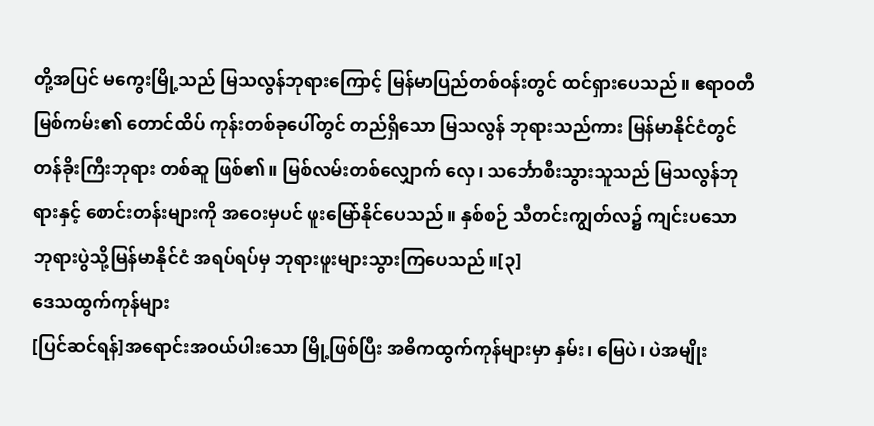တို့အပြင် မကွေးမြို့သည် မြသလွန်ဘုရားကြောင့် မြန်မာပြည်တစ်ဝန်းတွင် ထင်ရှားပေသည်။ ဧရာဝတီမြစ်ကမ်း၏ တောင်ထိပ် ကုန်းတစ်ခုပေါ်တွင် တည်ရှိသော မြသလွန် ဘုရားသည်ကား မြန်မာနိုင်ငံတွင် တန်ခိုးကြီးဘုရား တစ်ဆူ ဖြစ်၏။ မြစ်လမ်းတစ်လျှောက် လှေ၊ သင်္ဘောစီးသွားသူသည် မြသလွန်ဘုရားနှင့် စောင်းတန်းများကို အဝေးမှပင် ဖူးမြော်နိုင်ပေသည်။ နှစ်စဉ် သီတင်းကျွတ်လ၌ ကျင်းပသော ဘုရားပွဲသို့မြန်မာနိုင်ငံ အရပ်ရပ်မှ ဘုရားဖူးများသွားကြပေသည်။[၃]
ဒေသထွက်ကုန်များ
[ပြင်ဆင်ရန်]အရောင်းအဝယ်ပါးသော မြို့ဖြစ်ပြီး အဓိကထွက်ကုန်များမှာ နှမ်း၊ မြေပဲ၊ ပဲအမျိုး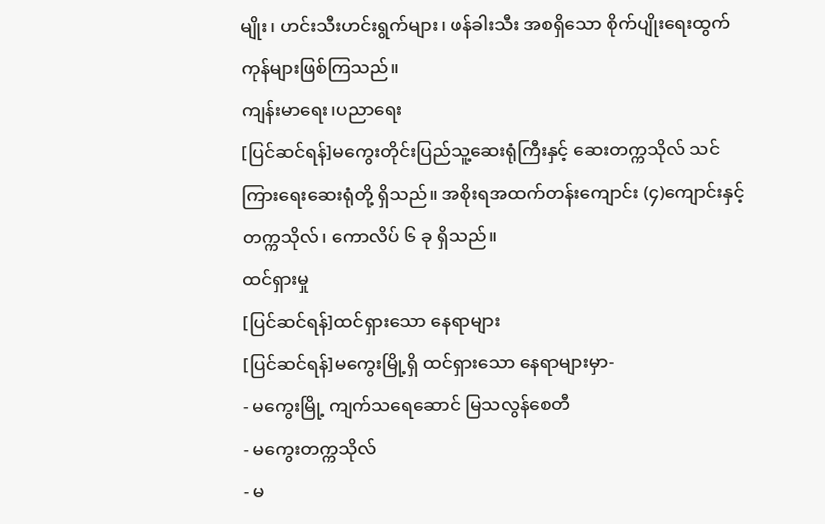မျိုး၊ ဟင်းသီးဟင်းရွက်များ၊ ဖန်ခါးသီး အစရှိသော စိုက်ပျိုးရေးထွက်ကုန်များဖြစ်ကြသည်။
ကျန်းမာရေး၊ပညာရေး
[ပြင်ဆင်ရန်]မကွေးတိုင်းပြည်သူ့ဆေးရုံကြီးနှင့် ဆေးတက္ကသိုလ် သင်ကြားရေးဆေးရုံတို့ ရှိသည်။ အစိုးရအထက်တန်းကျောင်း (၄)ကျောင်းနှင့် တက္ကသိုလ်၊ ကောလိပ် ၆ ခု ရှိသည်။
ထင်ရှားမှု
[ပြင်ဆင်ရန်]ထင်ရှားသော နေရာများ
[ပြင်ဆင်ရန်]မကွေးမြို့ရှိ ထင်ရှားသော နေရာများမှာ-
- မကွေးမြို့ ကျက်သရေဆောင် မြသလွန်စေတီ
- မကွေးတက္ကသိုလ်
- မ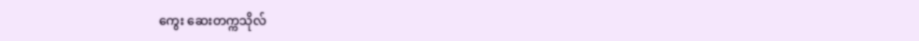ကွေး ဆေးတက္ကသိုလ်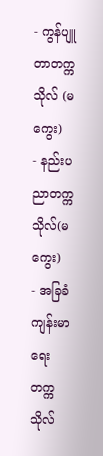- ကွန်ပျူတာတက္ကသိုလ် (မကွေး)
- နည်းပညာတက္ကသိုလ်(မကွေး)
- အခြခံကျန်းမာရေးတက္ကသိုလ်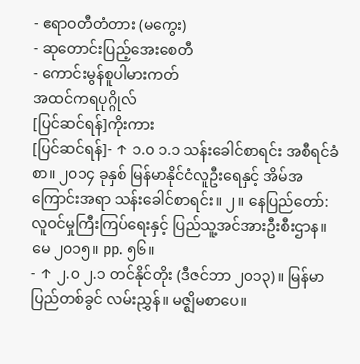- ဧရာဝတီတံတား (မကွေး)
- ဆုတောင်းပြည့်အေးစေတီ
- ကောင်းမွန်စူပါမားကတ်
အထင်ကရပုဂ္ဂိုလ်
[ပြင်ဆင်ရန်]ကိုးကား
[ပြင်ဆင်ရန်]- ↑ ၁.၀ ၁.၁ သန်းခေါင်စာရင်း အစီရင်ခံစာ။ ၂၀၁၄ ခုနှစ် မြန်မာနိုင်ငံလူဦးရေနှင့် အိမ်အကြောင်းအရာ သန်းခေါင်စာရင်း။ ၂။ နေပြည်တော်: လူဝင်မှုကြီးကြပ်ရေးနှင့် ပြည်သူ့အင်အားဦးစီးဌာန။ မေ ၂၀၁၅။ pp. ၅၆။
- ↑ ၂.၀ ၂.၁ တင်နိုင်တိုး (ဒီဇင်ဘာ ၂၀၁၃)။ မြန်မာပြည်တစ်ခွင် လမ်းညွှန်။ မဇ္ဈိမစာပေ။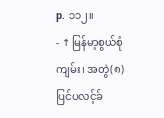p. ၁၁၂။
- ↑ မြန်မာ့စွယ်စုံကျမ်း၊ အတွဲ(၈)
ပြင်ပလင့်ခ်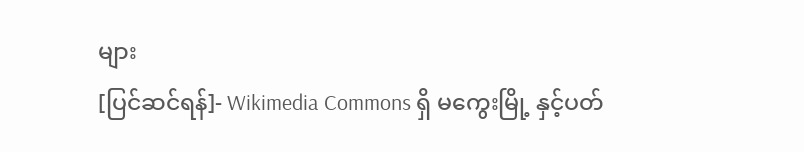များ
[ပြင်ဆင်ရန်]- Wikimedia Commons ရှိ မကွေးမြို့ နှင့်ပတ်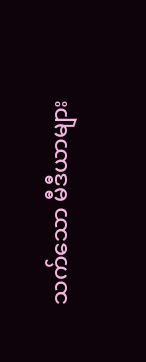သက်သော မီဒီယာများ